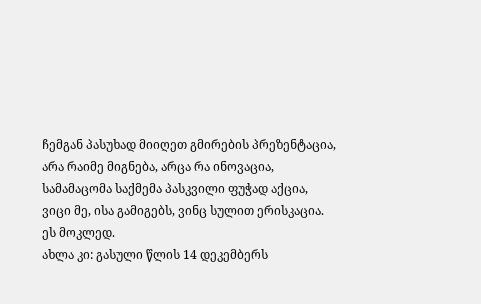ჩემგან პასუხად მიიღეთ გმირების პრეზენტაცია,
არა რაიმე მიგნება, არცა რა ინოვაცია,
სამამაცომა საქმემა პასკვილი ფუჭად აქცია,
ვიცი მე, ისა გამიგებს, ვინც სულით ერისკაცია.
ეს მოკლედ.
ახლა კი: გასული წლის 14 დეკემბერს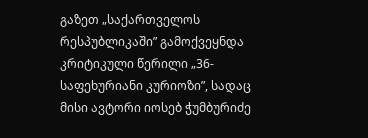გაზეთ „საქართველოს რესპუბლიკაში” გამოქვეყნდა კრიტიკული წერილი „36-საფეხურიანი კურიოზი”, სადაც მისი ავტორი იოსებ ჭუმბურიძე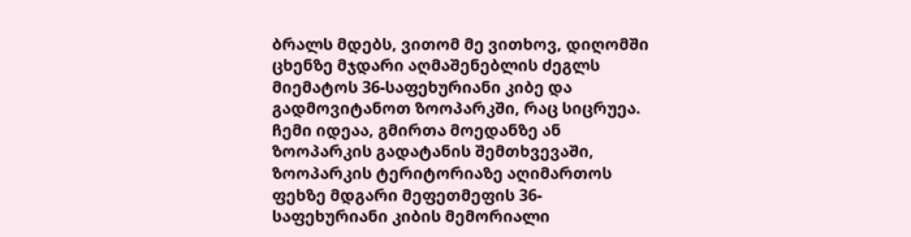ბრალს მდებს, ვითომ მე ვითხოვ, დიღომში ცხენზე მჯდარი აღმაშენებლის ძეგლს მიემატოს 36-საფეხურიანი კიბე და გადმოვიტანოთ ზოოპარკში, რაც სიცრუეა.
ჩემი იდეაა, გმირთა მოედანზე ან ზოოპარკის გადატანის შემთხვევაში, ზოოპარკის ტერიტორიაზე აღიმართოს ფეხზე მდგარი მეფეთმეფის 36-საფეხურიანი კიბის მემორიალი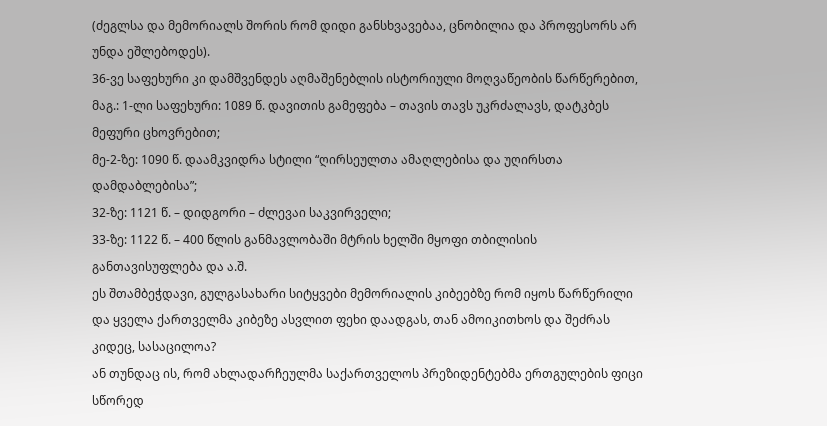(ძეგლსა და მემორიალს შორის რომ დიდი განსხვავებაა, ცნობილია და პროფესორს არ უნდა ეშლებოდეს).
36-ვე საფეხური კი დამშვენდეს აღმაშენებლის ისტორიული მოღვაწეობის წარწერებით, მაგ.: 1-ლი საფეხური: 1089 წ. დავითის გამეფება – თავის თავს უკრძალავს, დატკბეს მეფური ცხოვრებით;
მე-2-ზე: 1090 წ. დაამკვიდრა სტილი “ღირსეულთა ამაღლებისა და უღირსთა დამდაბლებისა”;
32-ზე: 1121 წ. – დიდგორი – ძლევაი საკვირველი;
33-ზე: 1122 წ. – 400 წლის განმავლობაში მტრის ხელში მყოფი თბილისის განთავისუფლება და ა.შ.
ეს შთამბეჭდავი, გულგასახარი სიტყვები მემორიალის კიბეებზე რომ იყოს წარწერილი და ყველა ქართველმა კიბეზე ასვლით ფეხი დაადგას, თან ამოიკითხოს და შეძრას კიდეც, სასაცილოა?
ან თუნდაც ის, რომ ახლადარჩეულმა საქართველოს პრეზიდენტებმა ერთგულების ფიცი სწორედ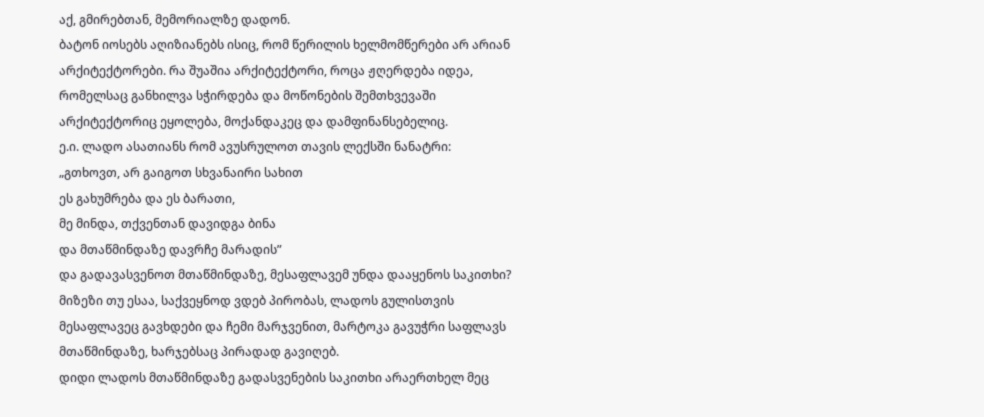აქ, გმირებთან, მემორიალზე დადონ.
ბატონ იოსებს აღიზიანებს ისიც, რომ წერილის ხელმომწერები არ არიან არქიტექტორები. რა შუაშია არქიტექტორი, როცა ჟღერდება იდეა, რომელსაც განხილვა სჭირდება და მოწონების შემთხვევაში არქიტექტორიც ეყოლება, მოქანდაკეც და დამფინანსებელიც.
ე.ი. ლადო ასათიანს რომ ავუსრულოთ თავის ლექსში ნანატრი:
„გთხოვთ, არ გაიგოთ სხვანაირი სახით
ეს გახუმრება და ეს ბარათი,
მე მინდა, თქვენთან დავიდგა ბინა
და მთაწმინდაზე დავრჩე მარადის”
და გადავასვენოთ მთაწმინდაზე, მესაფლავემ უნდა დააყენოს საკითხი?
მიზეზი თუ ესაა, საქვეყნოდ ვდებ პირობას, ლადოს გულისთვის მესაფლავეც გავხდები და ჩემი მარჯვენით, მარტოკა გავუჭრი საფლავს მთაწმინდაზე, ხარჯებსაც პირადად გავიღებ.
დიდი ლადოს მთაწმინდაზე გადასვენების საკითხი არაერთხელ მეც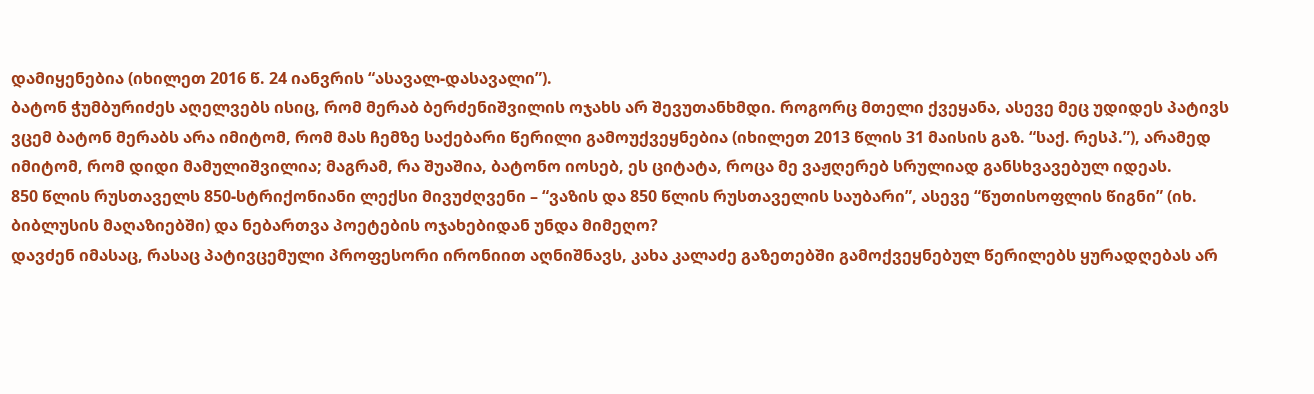დამიყენებია (იხილეთ 2016 წ. 24 იანვრის “ასავალ-დასავალი”).
ბატონ ჭუმბურიძეს აღელვებს ისიც, რომ მერაბ ბერძენიშვილის ოჯახს არ შევუთანხმდი. როგორც მთელი ქვეყანა, ასევე მეც უდიდეს პატივს ვცემ ბატონ მერაბს არა იმიტომ, რომ მას ჩემზე საქებარი წერილი გამოუქვეყნებია (იხილეთ 2013 წლის 31 მაისის გაზ. “საქ. რესპ.”), არამედ იმიტომ, რომ დიდი მამულიშვილია; მაგრამ, რა შუაშია, ბატონო იოსებ, ეს ციტატა, როცა მე ვაჟღერებ სრულიად განსხვავებულ იდეას.
850 წლის რუსთაველს 850-სტრიქონიანი ლექსი მივუძღვენი – “ვაზის და 850 წლის რუსთაველის საუბარი”, ასევე “წუთისოფლის წიგნი” (იხ. ბიბლუსის მაღაზიებში) და ნებართვა პოეტების ოჯახებიდან უნდა მიმეღო?
დავძენ იმასაც, რასაც პატივცემული პროფესორი ირონიით აღნიშნავს, კახა კალაძე გაზეთებში გამოქვეყნებულ წერილებს ყურადღებას არ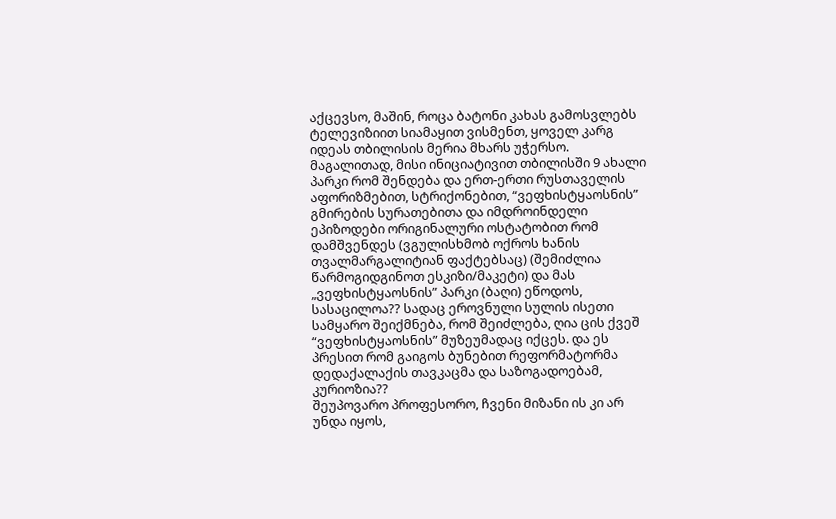აქცევსო, მაშინ, როცა ბატონი კახას გამოსვლებს ტელევიზიით სიამაყით ვისმენთ, ყოველ კარგ იდეას თბილისის მერია მხარს უჭერსო.
მაგალითად, მისი ინიციატივით თბილისში 9 ახალი პარკი რომ შენდება და ერთ-ერთი რუსთაველის აფორიზმებით, სტრიქონებით, “ვეფხისტყაოსნის” გმირების სურათებითა და იმდროინდელი ეპიზოდები ორიგინალური ოსტატობით რომ დამშვენდეს (ვგულისხმობ ოქროს ხანის თვალმარგალიტიან ფაქტებსაც) (შემიძლია წარმოგიდგინოთ ესკიზი/მაკეტი) და მას „ვეფხისტყაოსნის” პარკი (ბაღი) ეწოდოს, სასაცილოა?? სადაც ეროვნული სულის ისეთი სამყარო შეიქმნება, რომ შეიძლება, ღია ცის ქვეშ “ვეფხისტყაოსნის” მუზეუმადაც იქცეს. და ეს პრესით რომ გაიგოს ბუნებით რეფორმატორმა დედაქალაქის თავკაცმა და საზოგადოებამ, კურიოზია??
შეუპოვარო პროფესორო, ჩვენი მიზანი ის კი არ უნდა იყოს,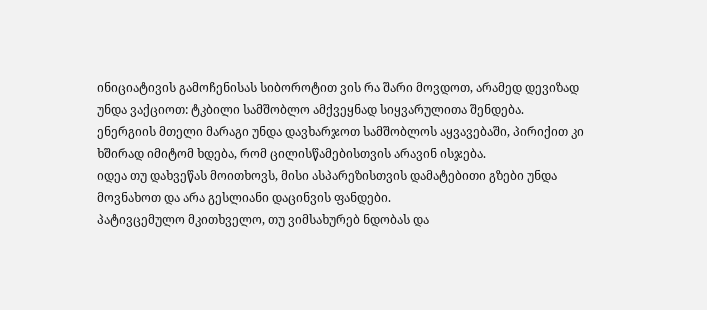ინიციატივის გამოჩენისას სიბოროტით ვის რა შარი მოვდოთ, არამედ დევიზად უნდა ვაქციოთ: ტკბილი სამშობლო ამქვეყნად სიყვარულითა შენდება.
ენერგიის მთელი მარაგი უნდა დავხარჯოთ სამშობლოს აყვავებაში, პირიქით კი ხშირად იმიტომ ხდება, რომ ცილისწამებისთვის არავინ ისჯება.
იდეა თუ დახვეწას მოითხოვს, მისი ასპარეზისთვის დამატებითი გზები უნდა მოვნახოთ და არა გესლიანი დაცინვის ფანდები.
პატივცემულო მკითხველო, თუ ვიმსახურებ ნდობას და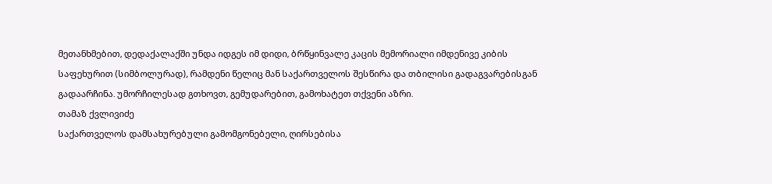მეთანხმებით, დედაქალაქში უნდა იდგეს იმ დიდი, ბრწყინვალე კაცის მემორიალი იმდენივე კიბის საფეხურით (სიმბოლურად), რამდენი წელიც მან საქართველოს შესწირა და თბილისი გადაგვარებისგან გადაარჩინა. უმორჩილესად გთხოვთ, გემუდარებით, გამოხატეთ თქვენი აზრი.
თამაზ ქვლივიძე
საქართველოს დამსახურებული გამომგონებელი, ღირსებისა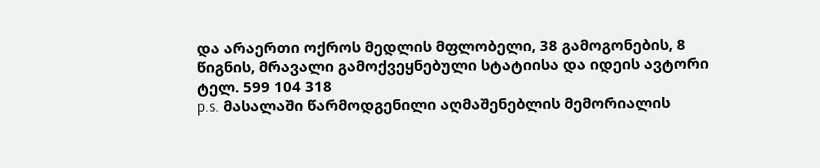და არაერთი ოქროს მედლის მფლობელი, 38 გამოგონების, 8 წიგნის, მრავალი გამოქვეყნებული სტატიისა და იდეის ავტორი
ტელ. 599 104 318
p.s. მასალაში წარმოდგენილი აღმაშენებლის მემორიალის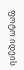ფოტო იდეის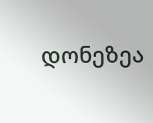დონეზეა